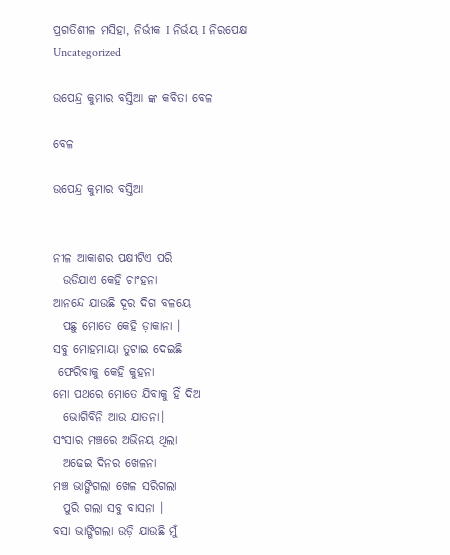ପ୍ରଗତିଶୀଳ ମସିହା, ନିର୍ଭୀକ I ନିର୍ଭୟ I ନିରପେକ୍ଷ
Uncategorized

ଉପେନ୍ଦ୍ର କୁମାର ବସ୍ତିଆ ଙ୍କ କବିତା ବେଳ

ବେଳ

ଉପେନ୍ଦ୍ର କୁମାର ବସ୍ତିଆ


ନୀଳ ଆକାଶର ପକ୍ଷୀଟିଏ ପରି
  ଉଡିଯାଏ କେହି ଚାଂହନା
ଆନନ୍ଦେ ଯାଉଛି ଦୂର ଦିଗ ବଳୟେ
  ପଛୁ ମୋତେ କେହି ଡ଼ାକାନା ।
ସବୁ ମୋହମାୟା ତୁଟାଇ ଦେଇଛି
 ଫେରିବାକୁ କେହି କୁହନା
ମୋ ପଥରେ ମୋତେ ଯିବାକୁ ହିଁ ଦିଅ
  ଭୋଗିବିନି ଆଉ ଯାତନା।
ସଂସାର ମଞ୍ଚରେ ଅଭିନୟ ଥିଲା
  ଅଢେଇ ଦିନର ଖେଳନା
ମଞ୍ଚ ଭାଙ୍ଗିଗଲା ଖେଳ ସରିଗଲା
  ପୁରି ଗଲା ସବୁ ବାସନା ।
ବସା ଭାଙ୍ଗିଗଲା ଉଡ଼ି ଯାଉଛି ମୁଁ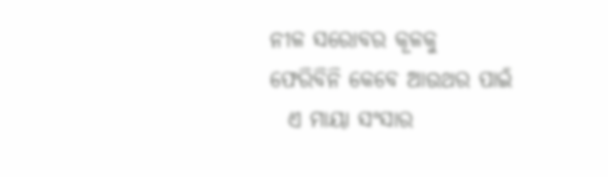ନୀଳ ସରୋବର କୂଳକୁ
ଫେରିବିନି କେବେ ଆଉଥର ପାଇଁ
  ଏ ମାୟା ସଂସାର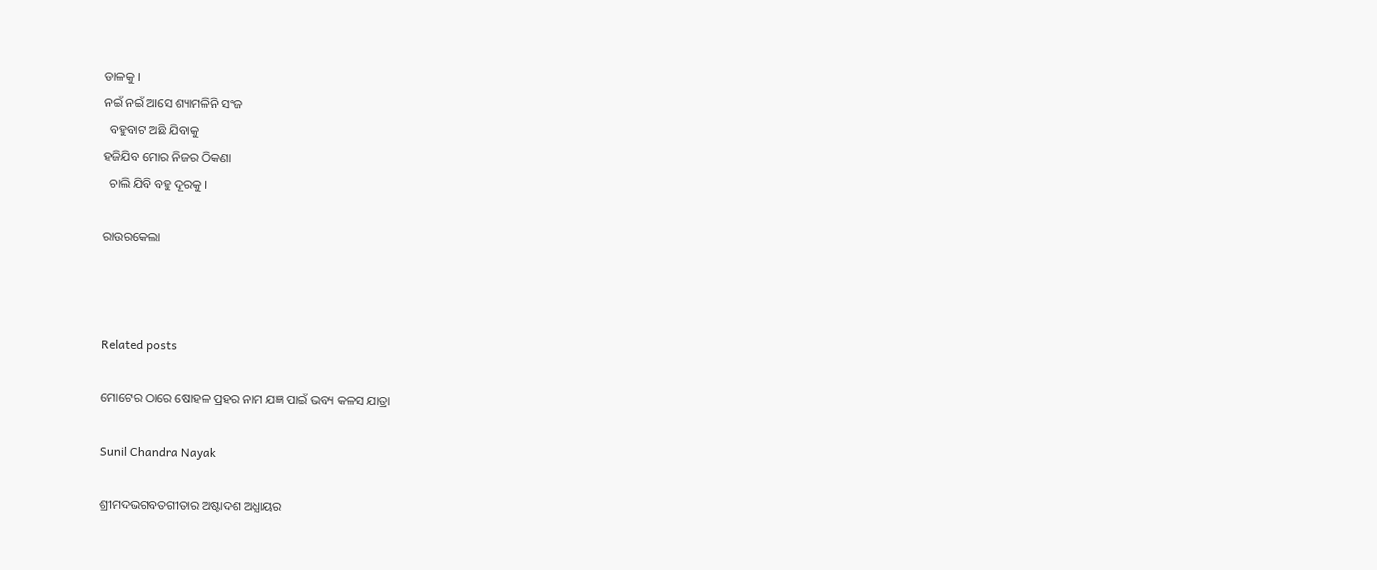ଡାଳକୁ ।
ନଇଁ ନଇଁ ଆସେ ଶ୍ୟାମଳିନି ସଂଜ
  ବହୁବାଟ ଅଛି ଯିବାକୁ
ହଜିଯିବ ମୋର ନିଜର ଠିକଣା
  ଚାଲି ଯିବି ବହୁ ଦୂରକୁ ।

ରାଉରକେଲା



Related posts

ମୋଟେର ଠାରେ ଷୋହଳ ପ୍ରହର ନାମ ଯଜ୍ଞ ପାଇଁ ଭବ୍ୟ କଳସ ଯାତ୍ରା

Sunil Chandra Nayak

ଶ୍ରୀମଦଭଗବତଗୀତାର ଅଷ୍ଟାଦଶ ଅଧ୍ଯାୟର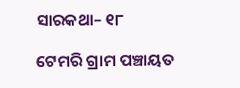ସାରକଥା– ୧୮

ଟେମରି ଗ୍ରାମ ପଞ୍ଚାୟତ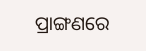ପ୍ରାଙ୍ଗଣରେ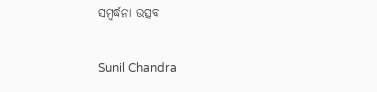ସମ୍ବର୍ଦ୍ଧନା ଉତ୍ସବ

Sunil Chandra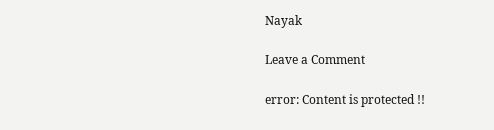Nayak

Leave a Comment

error: Content is protected !!